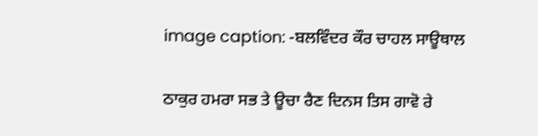image caption: -ਬਲਵਿੰਦਰ ਕੌਰ ਚਾਹਲ ਸਾਊਥਾਲ

ਠਾਕੁਰ ਹਮਰਾ ਸਭ ਤੇ ਊਚਾ ਰੈਣ ਦਿਨਸ ਤਿਸ ਗਾਵੋ ਰੇ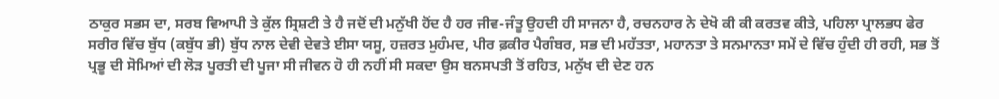ਠਾਕੁਰ ਸਭਸ ਦਾ, ਸਰਬ ਵਿਆਪੀ ਤੇ ਕੁੱਲ ਸ੍ਰਿਸ਼ਟੀ ਤੇ ਹੈ ਜਦੋਂ ਦੀ ਮਨੁੱਖੀ ਹੋਂਦ ਹੈ ਹਰ ਜੀਵ-ਜੰਤੂ ਉਹਦੀ ਹੀ ਸਾਜਨਾ ਹੈ, ਰਚਨਹਾਰ ਨੇ ਦੇਖੋ ਕੀ ਕੀ ਕਰਤਵ ਕੀਤੇ, ਪਹਿਲਾ ਪ੍ਰਾਲਭਧ ਫੇਰ ਸਰੀਰ ਵਿੱਚ ਬੁੱਧ (ਕਬੁੱਧ ਭੀ) ਬੁੱਧ ਨਾਲ ਦੇਵੀ ਦੇਵਤੇ ਈਸਾ ਯਸੂ, ਹਜ਼ਰਤ ਮੁਹੰਮਦ, ਪੀਰ ਫ਼ਕੀਰ ਪੈਗੰਬਰ, ਸਭ ਦੀ ਮਹੱਤਤਾ, ਮਹਾਨਤਾ ਤੇ ਸਨਮਾਨਤਾ ਸਮੇਂ ਦੇ ਵਿੱਚ ਹੁੰਦੀ ਹੀ ਰਹੀ, ਸਭ ਤੋਂ ਪ੍ਰਭੂ ਦੀ ਸੋਮਿਆਂ ਦੀ ਲੋੜ ਪੂਰਤੀ ਦੀ ਪੂਜਾ ਸੀ ਜੀਵਨ ਹੋ ਹੀ ਨਹੀਂ ਸੀ ਸਕਦਾ ਉਸ ਬਨਸਪਤੀ ਤੋਂ ਰਹਿਤ, ਮਨੁੱਖ ਦੀ ਦੇਣ ਹਨ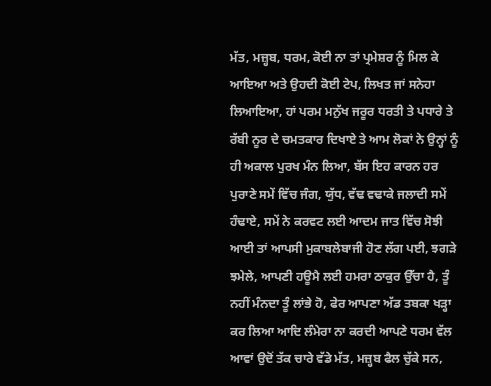ਮੱਤ, ਮਜ਼੍ਹਬ, ਧਰਮ, ਕੋਈ ਨਾ ਤਾਂ ਪ੍ਰਮੇਸ਼ਰ ਨੂੰ ਮਿਲ ਕੇ ਆਇਆ ਅਤੇ ਉਹਦੀ ਕੋਈ ਟੇਪ, ਲਿਖਤ ਜਾਂ ਸਨੇਹਾ ਲਿਆਇਆ, ਹਾਂ ਪਰਮ ਮਨੁੱਖ ਜਰੂਰ ਧਰਤੀ ਤੇ ਪਧਾਰੇ ਤੇ ਰੱਬੀ ਨੂਰ ਦੇ ਚਮਤਕਾਰ ਦਿਖਾਏ ਤੇ ਆਮ ਲੋਕਾਂ ਨੇ ਉਨ੍ਹਾਂ ਨੂੰ ਹੀ ਅਕਾਲ ਪੁਰਖ ਮੰਨ ਲਿਆ, ਬੱਸ ਇਹ ਕਾਰਨ ਹਰ ਪੁਰਾਣੇ ਸਮੇਂ ਵਿੱਚ ਜੰਗ, ਯੁੱਧ, ਵੱਢ ਵਢਾਕੇ ਜਲਾਦੀ ਸਮੇਂ ਹੰਢਾਏ, ਸਮੇਂ ਨੇ ਕਰਵਟ ਲਈ ਆਦਮ ਜਾਤ ਵਿੱਚ ਸੋਝੀ ਆਈ ਤਾਂ ਆਪਸੀ ਮੁਕਾਬਲੇਬਾਜੀ ਹੋਣ ਲੱਗ ਪਈ, ਝਗੜੇ ਝਮੇਲੇ, ਆਪਣੀ ਹਊਮੈ ਲਈ ਹਮਰਾ ਠਾਕੁਰ ਉੱਚਾ ਹੈ, ਤੂੰ ਨਹੀਂ ਮੰਨਦਾ ਤੂੰ ਲਾਂਭੇ ਹੋ, ਫੇਰ ਆਪਣਾ ਅੱਡ ਤਬਕਾ ਖੜ੍ਹਾ ਕਰ ਲਿਆ ਆਦਿ ਲੰਮੇਰਾ ਨਾ ਕਰਦੀ ਆਪਣੇ ਧਰਮ ਵੱਲ ਆਵਾਂ ਉਦੋਂ ਤੱਕ ਚਾਰੇ ਵੱਡੇ ਮੱਤ, ਮਜ਼੍ਹਬ ਫੈਲ ਚੁੱਕੇ ਸਨ,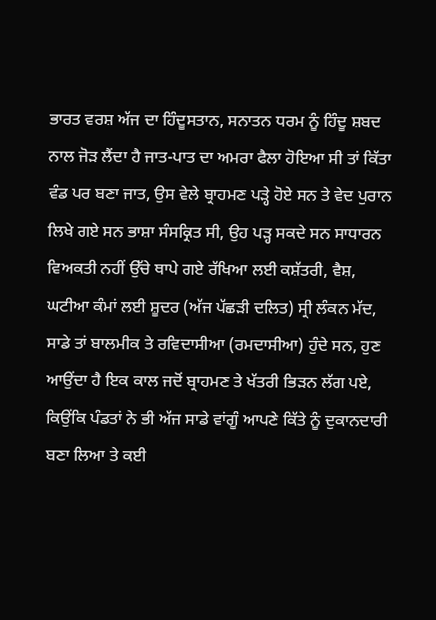ਭਾਰਤ ਵਰਸ਼ ਅੱਜ ਦਾ ਹਿੰਦੂਸਤਾਨ, ਸਨਾਤਨ ਧਰਮ ਨੂੰ ਹਿੰਦੂ ਸ਼ਬਦ ਨਾਲ ਜੋੜ ਲੈਂਦਾ ਹੈ ਜਾਤ-ਪਾਤ ਦਾ ਅਮਰਾ ਫੈਲਾ ਹੋਇਆ ਸੀ ਤਾਂ ਕਿੱਤਾ ਵੰਡ ਪਰ ਬਣਾ ਜਾਤ, ਉਸ ਵੇਲੇ ਬ੍ਰਾਹਮਣ ਪੜ੍ਹੇ ਹੋਏ ਸਨ ਤੇ ਵੇਦ ਪੁਰਾਨ ਲਿਖੇ ਗਏ ਸਨ ਭਾਸ਼ਾ ਸੰਸਕ੍ਰਿਤ ਸੀ, ਉਹ ਪੜ੍ਹ ਸਕਦੇ ਸਨ ਸਾਧਾਰਨ ਵਿਅਕਤੀ ਨਹੀਂ ਉੱਚੇ ਥਾਪੇ ਗਏ ਰੱਖਿਆ ਲਈ ਕਸ਼ੱਤਰੀ, ਵੈਸ਼, ਘਟੀਆ ਕੰਮਾਂ ਲਈ ਸ਼ੂਦਰ (ਅੱਜ ਪੱਛੜੀ ਦਲਿਤ) ਸ੍ਰੀ ਲੰਕਨ ਮੱਦ, ਸਾਡੇ ਤਾਂ ਬਾਲਮੀਕ ਤੇ ਰਵਿਦਾਸੀਆ (ਰਮਦਾਸੀਆ) ਹੁੰਦੇ ਸਨ, ਹੁਣ ਆਉਂਦਾ ਹੈ ਇਕ ਕਾਲ ਜਦੋਂ ਬ੍ਰਾਹਮਣ ਤੇ ਖੱਤਰੀ ਭਿੜਨ ਲੱਗ ਪਏ, ਕਿਉਂਕਿ ਪੰਡਤਾਂ ਨੇ ਭੀ ਅੱਜ ਸਾਡੇ ਵਾਂਗੂੰ ਆਪਣੇ ਕਿੱਤੇ ਨੂੰ ਦੁਕਾਨਦਾਰੀ ਬਣਾ ਲਿਆ ਤੇ ਕਈ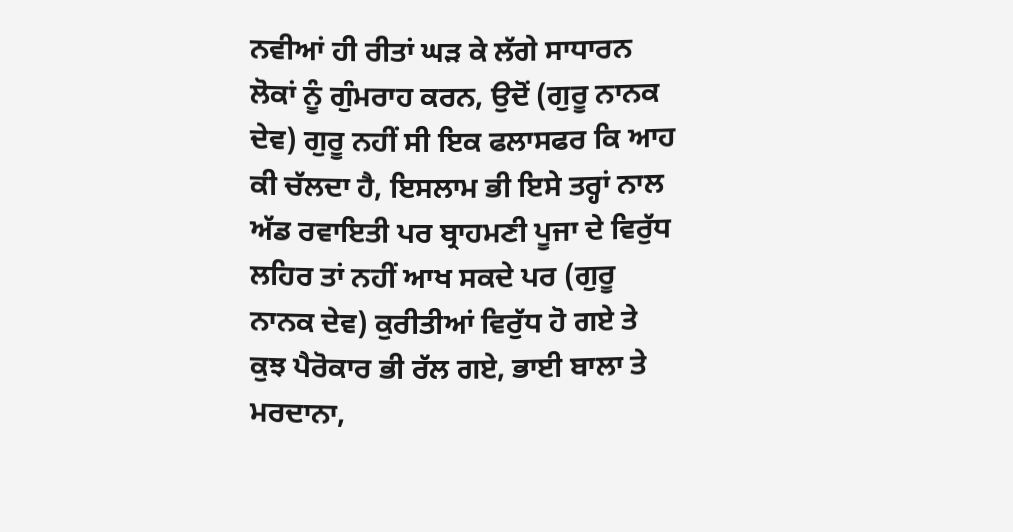ਨਵੀਆਂ ਹੀ ਰੀਤਾਂ ਘੜ ਕੇ ਲੱਗੇ ਸਾਧਾਰਨ ਲੋਕਾਂ ਨੂੰ ਗੁੰਮਰਾਹ ਕਰਨ, ਉਦੋਂ (ਗੁਰੂ ਨਾਨਕ ਦੇਵ) ਗੁਰੂ ਨਹੀਂ ਸੀ ਇਕ ਫਲਾਸਫਰ ਕਿ ਆਹ ਕੀ ਚੱਲਦਾ ਹੈ, ਇਸਲਾਮ ਭੀ ਇਸੇ ਤਰ੍ਹਾਂ ਨਾਲ ਅੱਡ ਰਵਾਇਤੀ ਪਰ ਬ੍ਰਾਹਮਣੀ ਪੂਜਾ ਦੇ ਵਿਰੁੱਧ ਲਹਿਰ ਤਾਂ ਨਹੀਂ ਆਖ ਸਕਦੇ ਪਰ (ਗੁਰੂ ਨਾਨਕ ਦੇਵ) ਕੁਰੀਤੀਆਂ ਵਿਰੁੱਧ ਹੋ ਗਏ ਤੇ ਕੁਝ ਪੈਰੋਕਾਰ ਭੀ ਰੱਲ ਗਏ, ਭਾਈ ਬਾਲਾ ਤੇ ਮਰਦਾਨਾ,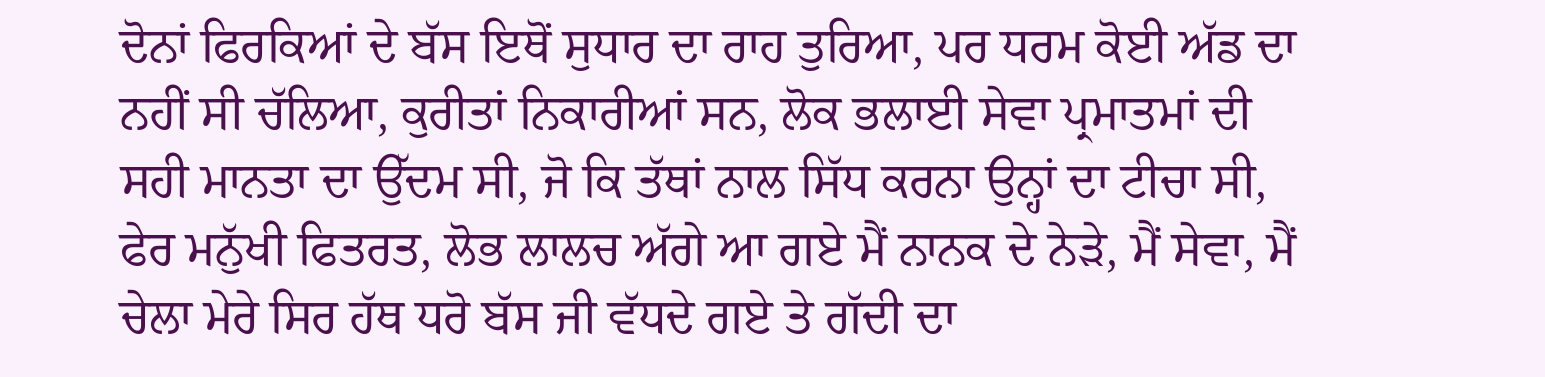ਦੋਨਾਂ ਫਿਰਕਿਆਂ ਦੇ ਬੱਸ ਇਥੋਂ ਸੁਧਾਰ ਦਾ ਰਾਹ ਤੁਰਿਆ, ਪਰ ਧਰਮ ਕੋਈ ਅੱਡ ਦਾ ਨਹੀਂ ਸੀ ਚੱਲਿਆ, ਕੁਰੀਤਾਂ ਨਿਕਾਰੀਆਂ ਸਨ, ਲੋਕ ਭਲਾਈ ਸੇਵਾ ਪ੍ਰਮਾਤਮਾਂ ਦੀ ਸਹੀ ਮਾਨਤਾ ਦਾ ਉੱਦਮ ਸੀ, ਜੋ ਕਿ ਤੱਥਾਂ ਨਾਲ ਸਿੱਧ ਕਰਨਾ ਉਨ੍ਹਾਂ ਦਾ ਟੀਚਾ ਸੀ, ਫੇਰ ਮਨੁੱਖੀ ਫਿਤਰਤ, ਲੋਭ ਲਾਲਚ ਅੱਗੇ ਆ ਗਏ ਮੈਂ ਨਾਨਕ ਦੇ ਨੇੜੇ, ਮੈਂ ਸੇਵਾ, ਮੈਂ ਚੇਲਾ ਮੇਰੇ ਸਿਰ ਹੱਥ ਧਰੋ ਬੱਸ ਜੀ ਵੱਧਦੇ ਗਏ ਤੇ ਗੱਦੀ ਦਾ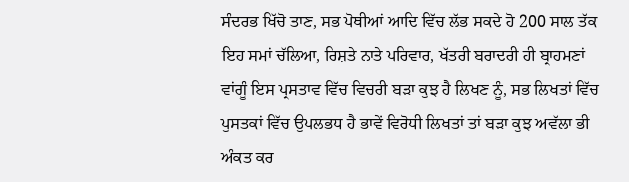ਸੰਦਰਭ ਖਿੱਚੋ ਤਾਣ, ਸਭ ਪੋਥੀਆਂ ਆਦਿ ਵਿੱਚ ਲੱਭ ਸਕਦੇ ਹੋ 200 ਸਾਲ ਤੱਕ ਇਹ ਸਮਾਂ ਚੱਲਿਆ, ਰਿਸ਼ਤੇ ਨਾਤੇ ਪਰਿਵਾਰ, ਖੱਤਰੀ ਬਰਾਦਰੀ ਹੀ ਬ੍ਰਾਹਮਣਾਂ ਵਾਂਗੂੰ ਇਸ ਪ੍ਰਸਤਾਵ ਵਿੱਚ ਵਿਚਰੀ ਬੜਾ ਕੁਝ ਹੈ ਲਿਖਣ ਨੂੰ, ਸਭ ਲਿਖਤਾਂ ਵਿੱਚ ਪੁਸਤਕਾਂ ਵਿੱਚ ਉਪਲਭਧ ਹੈ ਭਾਵੇਂ ਵਿਰੋਧੀ ਲਿਖਤਾਂ ਤਾਂ ਬੜਾ ਕੁਝ ਅਵੱਲਾ ਭੀ ਅੰਕਤ ਕਰ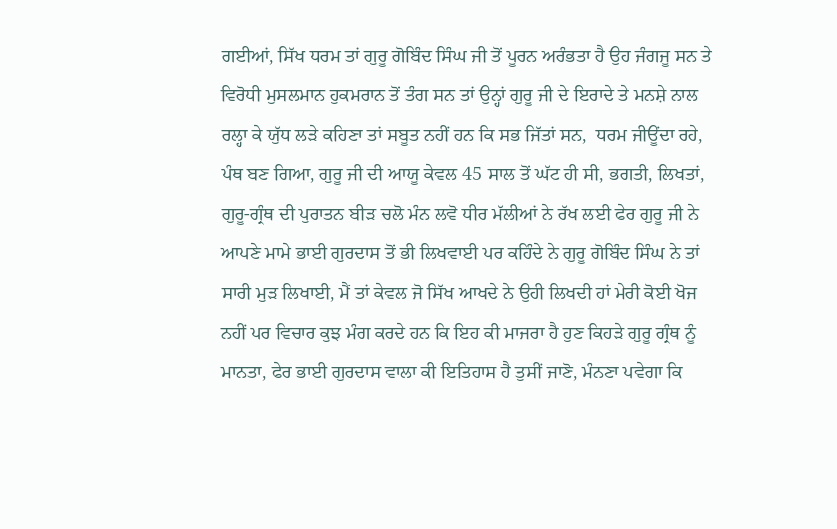ਗਈਆਂ, ਸਿੱਖ ਧਰਮ ਤਾਂ ਗੁਰੂ ਗੋਬਿੰਦ ਸਿੰਘ ਜੀ ਤੋਂ ਪੂਰਨ ਅਰੰਭਤਾ ਹੈ ਉਹ ਜੰਗਜੂ ਸਨ ਤੇ ਵਿਰੋਧੀ ਮੁਸਲਮਾਨ ਹੁਕਮਰਾਨ ਤੋਂ ਤੰਗ ਸਨ ਤਾਂ ਉਨ੍ਹਾਂ ਗੁਰੂ ਜੀ ਦੇ ਇਰਾਦੇ ਤੇ ਮਨਸ਼ੇ ਨਾਲ ਰਲ੍ਹਾ ਕੇ ਯੁੱਧ ਲੜੇ ਕਹਿਣਾ ਤਾਂ ਸਬੂਤ ਨਹੀਂ ਹਨ ਕਿ ਸਭ ਜਿੱਤਾਂ ਸਨ,  ਧਰਮ ਜੀਊਂਦਾ ਰਹੇ, ਪੰਥ ਬਣ ਗਿਆ, ਗੁਰੂ ਜੀ ਦੀ ਆਯੂ ਕੇਵਲ 45 ਸਾਲ ਤੋਂ ਘੱਟ ਹੀ ਸੀ, ਭਗਤੀ, ਲਿਖਤਾਂ, ਗੁਰੂ-ਗ੍ਰੰਥ ਦੀ ਪੁਰਾਤਨ ਬੀੜ ਚਲੋ ਮੰਨ ਲਵੋ ਧੀਰ ਮੱਲੀਆਂ ਨੇ ਰੱਖ ਲਈ ਫੇਰ ਗੁਰੂ ਜੀ ਨੇ ਆਪਣੇ ਮਾਮੇ ਭਾਈ ਗੁਰਦਾਸ ਤੋਂ ਭੀ ਲਿਖਵਾਈ ਪਰ ਕਹਿੰਦੇ ਨੇ ਗੁਰੂ ਗੋਬਿੰਦ ਸਿੰਘ ਨੇ ਤਾਂ ਸਾਰੀ ਮੁੜ ਲਿਖਾਈ, ਮੈਂ ਤਾਂ ਕੇਵਲ ਜੋ ਸਿੱਖ ਆਖਦੇ ਨੇ ਉਹੀ ਲਿਖਦੀ ਹਾਂ ਮੇਰੀ ਕੋਈ ਖੋਜ ਨਹੀਂ ਪਰ ਵਿਚਾਰ ਕੁਝ ਮੰਗ ਕਰਦੇ ਹਨ ਕਿ ਇਹ ਕੀ ਮਾਜਰਾ ਹੈ ਹੁਣ ਕਿਹੜੇ ਗੁਰੂ ਗ੍ਰੰਥ ਨੂੰ ਮਾਨਤਾ, ਫੇਰ ਭਾਈ ਗੁਰਦਾਸ ਵਾਲਾ ਕੀ ਇਤਿਹਾਸ ਹੈ ਤੁਸੀਂ ਜਾਣੋ, ਮੰਨਣਾ ਪਵੇਗਾ ਕਿ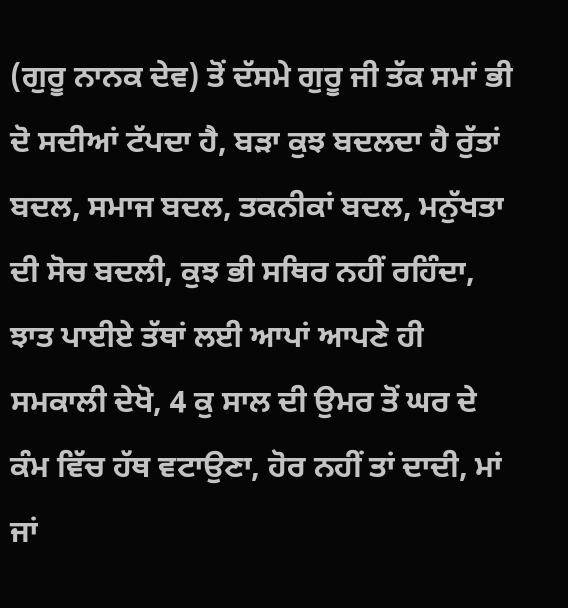(ਗੁਰੂ ਨਾਨਕ ਦੇਵ) ਤੋਂ ਦੱਸਮੇ ਗੁਰੂ ਜੀ ਤੱਕ ਸਮਾਂ ਭੀ ਦੋ ਸਦੀਆਂ ਟੱਪਦਾ ਹੈ, ਬੜਾ ਕੁਝ ਬਦਲਦਾ ਹੈ ਰੁੱਤਾਂ ਬਦਲ, ਸਮਾਜ ਬਦਲ, ਤਕਨੀਕਾਂ ਬਦਲ, ਮਨੁੱਖਤਾ ਦੀ ਸੋਚ ਬਦਲੀ, ਕੁਝ ਭੀ ਸਥਿਰ ਨਹੀਂ ਰਹਿੰਦਾ, ਝਾਤ ਪਾਈਏ ਤੱਥਾਂ ਲਈ ਆਪਾਂ ਆਪਣੇ ਹੀ ਸਮਕਾਲੀ ਦੇਖੋ, 4 ਕੁ ਸਾਲ ਦੀ ਉਮਰ ਤੋਂ ਘਰ ਦੇ ਕੰਮ ਵਿੱਚ ਹੱਥ ਵਟਾਉਣਾ, ਹੋਰ ਨਹੀਂ ਤਾਂ ਦਾਦੀ, ਮਾਂ ਜਾਂ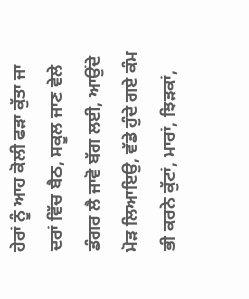ਹੇਰਾਂ ਨੂੰ ਆਹ ਕੋਲੀ ਫੜਾ ਕੁੱਤਾ ਜਾ ਦਰਾਂ ਵਿੱਚ ਬੈਠ, ਸਕੂਲ ਜਾਣ ਵੇਲੇ ਡੰਗਰ ਲੈ ਜਾਵੋ ਬੱਗ ਲਈ, ਆਉਂਦੇ ਮੋੜ ਲਿਆਇਉ, ਵੱਡੇ ਹੁੰਦੇ ਗਏ ਕੰਮ ਭੀ ਕਰਨੇ ਕੁੱਟਾਂ, ਮਾਰਾਂ, ਝਿੜਕਾਂ,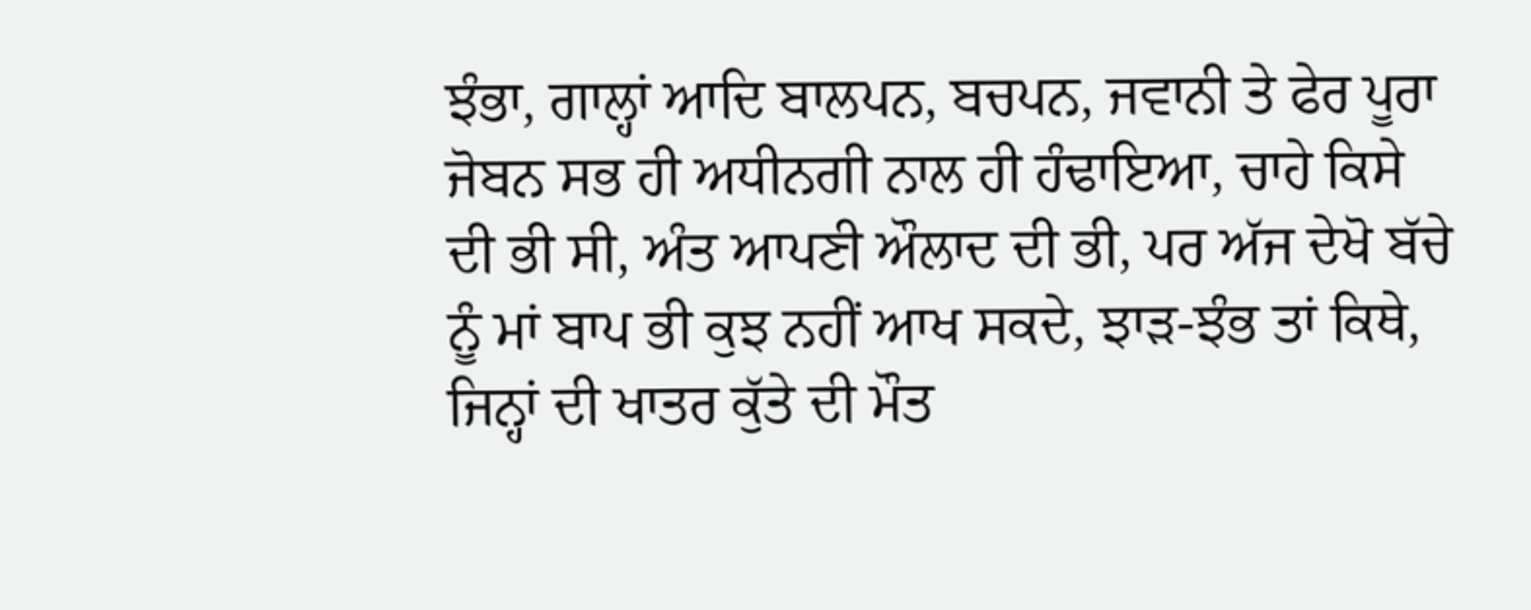ਝੰਭਾ, ਗਾਲ੍ਹਾਂ ਆਦਿ ਬਾਲਪਨ, ਬਚਪਨ, ਜਵਾਨੀ ਤੇ ਫੇਰ ਪੂਰਾ ਜੋਬਨ ਸਭ ਹੀ ਅਧੀਨਗੀ ਨਾਲ ਹੀ ਹੰਢਾਇਆ, ਚਾਹੇ ਕਿਸੇ ਦੀ ਭੀ ਸੀ, ਅੰਤ ਆਪਣੀ ਔਲਾਦ ਦੀ ਭੀ, ਪਰ ਅੱਜ ਦੇਖੋ ਬੱਚੇ ਨੂੰ ਮਾਂ ਬਾਪ ਭੀ ਕੁਝ ਨਹੀਂ ਆਖ ਸਕਦੇ, ਝਾੜ-ਝੰਭ ਤਾਂ ਕਿਥੇ, ਜਿਨ੍ਹਾਂ ਦੀ ਖਾਤਰ ਕੁੱਤੇ ਦੀ ਮੌਤ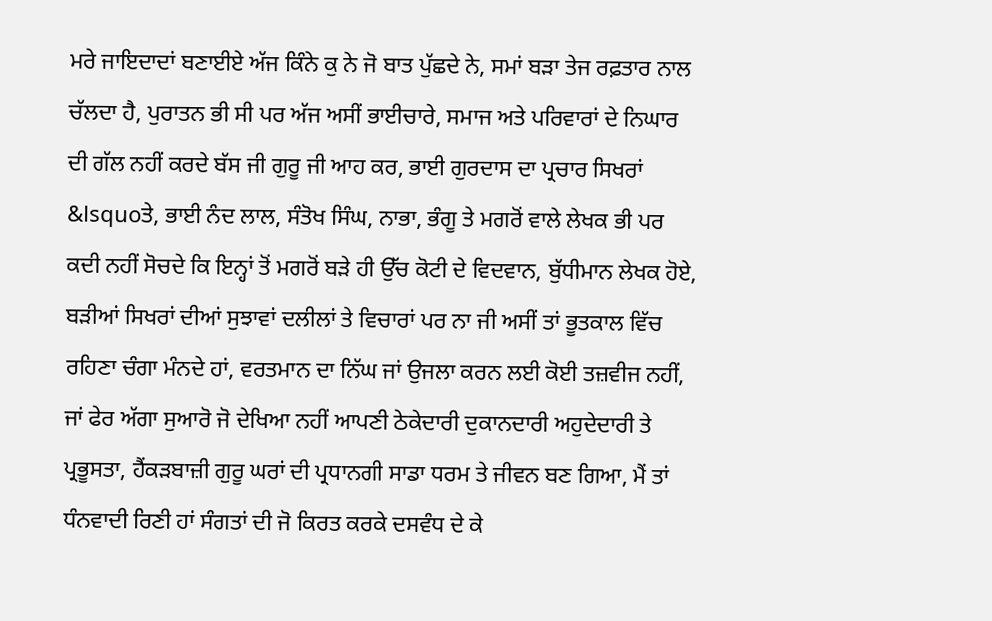ਮਰੇ ਜਾਇਦਾਦਾਂ ਬਣਾਈਏ ਅੱਜ ਕਿੰਨੇ ਕੁ ਨੇ ਜੋ ਬਾਤ ਪੁੱਛਦੇ ਨੇ, ਸਮਾਂ ਬੜਾ ਤੇਜ ਰਫ਼ਤਾਰ ਨਾਲ ਚੱਲਦਾ ਹੈ, ਪੁਰਾਤਨ ਭੀ ਸੀ ਪਰ ਅੱਜ ਅਸੀਂ ਭਾਈਚਾਰੇ, ਸਮਾਜ ਅਤੇ ਪਰਿਵਾਰਾਂ ਦੇ ਨਿਘਾਰ ਦੀ ਗੱਲ ਨਹੀਂ ਕਰਦੇ ਬੱਸ ਜੀ ਗੁਰੂ ਜੀ ਆਹ ਕਰ, ਭਾਈ ਗੁਰਦਾਸ ਦਾ ਪ੍ਰਚਾਰ ਸਿਖਰਾਂ &lsquoਤੇ, ਭਾਈ ਨੰਦ ਲਾਲ, ਸੰਤੋਖ ਸਿੰਘ, ਨਾਭਾ, ਭੰਗੂ ਤੇ ਮਗਰੋਂ ਵਾਲੇ ਲੇਖਕ ਭੀ ਪਰ ਕਦੀ ਨਹੀਂ ਸੋਚਦੇ ਕਿ ਇਨ੍ਹਾਂ ਤੋਂ ਮਗਰੋਂ ਬੜੇ ਹੀ ਉੱਚ ਕੋਟੀ ਦੇ ਵਿਦਵਾਨ, ਬੁੱਧੀਮਾਨ ਲੇਖਕ ਹੋਏ, ਬੜੀਆਂ ਸਿਖਰਾਂ ਦੀਆਂ ਸੁਝਾਵਾਂ ਦਲੀਲਾਂ ਤੇ ਵਿਚਾਰਾਂ ਪਰ ਨਾ ਜੀ ਅਸੀਂ ਤਾਂ ਭੂਤਕਾਲ ਵਿੱਚ ਰਹਿਣਾ ਚੰਗਾ ਮੰਨਦੇ ਹਾਂ, ਵਰਤਮਾਨ ਦਾ ਨਿੱਘ ਜਾਂ ਉਜਲਾ ਕਰਨ ਲਈ ਕੋਈ ਤਜ਼ਵੀਜ ਨਹੀਂ, ਜਾਂ ਫੇਰ ਅੱਗਾ ਸੁਆਰੋ ਜੋ ਦੇਖਿਆ ਨਹੀਂ ਆਪਣੀ ਠੇਕੇਦਾਰੀ ਦੁਕਾਨਦਾਰੀ ਅਹੁਦੇਦਾਰੀ ਤੇ ਪ੍ਰਭੂਸਤਾ, ਹੈਂਕੜਬਾਜ਼ੀ ਗੁਰੂ ਘਰਾਂ ਦੀ ਪ੍ਰਧਾਨਗੀ ਸਾਡਾ ਧਰਮ ਤੇ ਜੀਵਨ ਬਣ ਗਿਆ, ਮੈਂ ਤਾਂ ਧੰਨਵਾਦੀ ਰਿਣੀ ਹਾਂ ਸੰਗਤਾਂ ਦੀ ਜੋ ਕਿਰਤ ਕਰਕੇ ਦਸਵੰਧ ਦੇ ਕੇ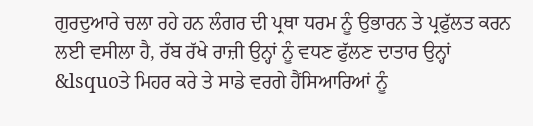ਗੁਰਦੁਆਰੇ ਚਲਾ ਰਹੇ ਹਨ ਲੰਗਰ ਦੀ ਪ੍ਰਥਾ ਧਰਮ ਨੂੰ ਉਭਾਰਨ ਤੇ ਪ੍ਰਫੁੱਲਤ ਕਰਨ ਲਈ ਵਸੀਲਾ ਹੈ, ਰੱਬ ਰੱਖੇ ਰਾਜ਼ੀ ਉਨ੍ਹਾਂ ਨੂੰ ਵਧਣ ਫੁੱਲਣ ਦਾਤਾਰ ਉਨ੍ਹਾਂ &lsquoਤੇ ਮਿਹਰ ਕਰੇ ਤੇ ਸਾਡੇ ਵਰਗੇ ਹੈਂਸਿਆਰਿਆਂ ਨੂੰ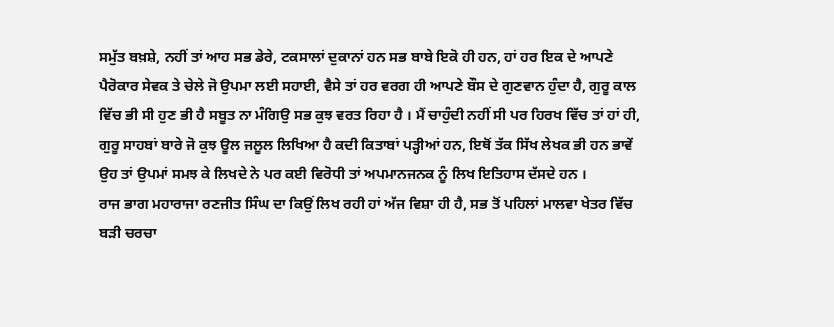ਸਮੁੱਤ ਬਖ਼ਸ਼ੇ, ਨਹੀਂ ਤਾਂ ਆਹ ਸਭ ਡੇਰੇ, ਟਕਸਾਲਾਂ ਦੁਕਾਨਾਂ ਹਨ ਸਭ ਬਾਬੇ ਇਕੋ ਹੀ ਹਨ, ਹਾਂ ਹਰ ਇਕ ਦੇ ਆਪਣੇ ਪੈਰੋਕਾਰ ਸੇਵਕ ਤੇ ਚੇਲੇ ਜੋ ਉਪਮਾ ਲਈ ਸਹਾਈ, ਵੈਸੇ ਤਾਂ ਹਰ ਵਰਗ ਹੀ ਆਪਣੇ ਬੌਸ ਦੇ ਗੁਣਵਾਨ ਹੁੰਦਾ ਹੈ, ਗੁਰੂ ਕਾਲ ਵਿੱਚ ਭੀ ਸੀ ਹੁਣ ਭੀ ਹੈ ਸਬੂਤ ਨਾ ਮੰਗਿਉ ਸਭ ਕੁਝ ਵਰਤ ਰਿਹਾ ਹੈ । ਮੈਂ ਚਾਹੁੰਦੀ ਨਹੀਂ ਸੀ ਪਰ ਹਿਰਖ ਵਿੱਚ ਤਾਂ ਹਾਂ ਹੀ, ਗੁਰੂ ਸਾਹਬਾਂ ਬਾਰੇ ਜੋ ਕੁਝ ਊਲ ਜਲੂਲ ਲਿਖਿਆ ਹੈ ਕਦੀ ਕਿਤਾਬਾਂ ਪੜ੍ਹੀਆਂ ਹਨ, ਇਥੋਂ ਤੱਕ ਸਿੱਖ ਲੇਖਕ ਭੀ ਹਨ ਭਾਵੇਂ ਉਹ ਤਾਂ ਉਪਮਾਂ ਸਮਝ ਕੇ ਲਿਖਦੇ ਨੇ ਪਰ ਕਈ ਵਿਰੋਧੀ ਤਾਂ ਅਪਮਾਨਜਨਕ ਨੂੰ ਲਿਖ ਇਤਿਹਾਸ ਦੱਸਦੇ ਹਨ ।
ਰਾਜ ਭਾਗ ਮਹਾਰਾਜਾ ਰਣਜੀਤ ਸਿੰਘ ਦਾ ਕਿਉਂ ਲਿਖ ਰਹੀ ਹਾਂ ਅੱਜ ਵਿਸ਼ਾ ਹੀ ਹੈ, ਸਭ ਤੋਂ ਪਹਿਲਾਂ ਮਾਲਵਾ ਖੇਤਰ ਵਿੱਚ ਬੜੀ ਚਰਚਾ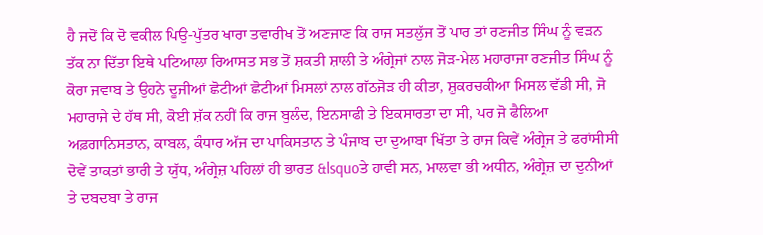ਹੈ ਜਦੋਂ ਕਿ ਦੋ ਵਕੀਲ ਪਿਉ-ਪੁੱਤਰ ਖਾਰਾ ਤਵਾਰੀਖ ਤੋਂ ਅਣਜਾਣ ਕਿ ਰਾਜ ਸਤਲੁੱਜ ਤੋਂ ਪਾਰ ਤਾਂ ਰਣਜੀਤ ਸਿੰਘ ਨੂੰ ਵੜਨ ਤੱਕ ਨਾ ਦਿੱਤਾ ਇਥੇ ਪਟਿਆਲਾ ਰਿਆਸਤ ਸਭ ਤੋਂ ਸ਼ਕਤੀ ਸ਼ਾਲੀ ਤੇ ਅੰਗ੍ਰੇਜਾਂ ਨਾਲ ਜੋੜ-ਮੇਲ ਮਹਾਰਾਜਾ ਰਣਜੀਤ ਸਿੰਘ ਨੂੰ ਕੋਰਾ ਜਵਾਬ ਤੇ ਉਹਨੇ ਦੂਜੀਆਂ ਛੋਟੀਆਂ ਛੋਟੀਆਂ ਮਿਸਲਾਂ ਨਾਲ ਗੱਠਜੋੜ ਹੀ ਕੀਤਾ, ਸ਼ੁਕਰਚਕੀਆ ਮਿਸਲ ਵੱਡੀ ਸੀ, ਜੋ ਮਹਾਰਾਜੇ ਦੇ ਹੱਥ ਸੀ, ਕੋਈ ਸ਼ੱਕ ਨਹੀਂ ਕਿ ਰਾਜ ਬੁਲੰਦ, ਇਨਸਾਫੀ ਤੇ ਇਕਸਾਰਤਾ ਦਾ ਸੀ, ਪਰ ਜੋ ਫੈਲਿਆ ਅਫ਼ਗਾਨਿਸਤਾਨ, ਕਾਬਲ, ਕੰਧਾਰ ਅੱਜ ਦਾ ਪਾਕਿਸਤਾਨ ਤੇ ਪੰਜਾਬ ਦਾ ਦੁਆਬਾ ਖਿੱਤਾ ਤੇ ਰਾਜ ਕਿਵੇਂ ਅੰਗ੍ਰੇਜ ਤੇ ਫਰਾਂਸੀਸੀ ਦੋਵੇਂ ਤਾਕਤਾਂ ਭਾਰੀ ਤੇ ਯੁੱਧ, ਅੰਗ੍ਰੇਜ਼ ਪਹਿਲਾਂ ਹੀ ਭਾਰਤ &lsquoਤੇ ਹਾਵੀ ਸਨ, ਮਾਲਵਾ ਭੀ ਅਧੀਨ, ਅੰਗ੍ਰੇਜ਼ ਦਾ ਦੁਨੀਆਂ ਤੇ ਦਬਦਬਾ ਤੇ ਰਾਜ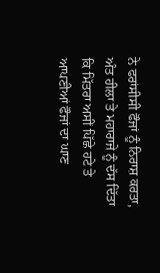ਨੇ ਫਰਾਂਸੀਸੀ ਫੌਜਾਂ ਨੂੰ ਨਿਰਾਸ਼ ਕਰਤਾ, ਅੰਤ ਹੀਲਾ ਤੇ ਮਹਾਰਾਜੇ ਨੂੰ ਦੱਸ ਦਿੱਤਾ ਕਿ ਮਿੱਤਰਾ ਅਸੀਂ ਪਿੱਛੇ ਹਟੇ ਤੇ ਆਪਣੀਆਂ ਫੌਜਾਂ ਦਾ ਘਾਣ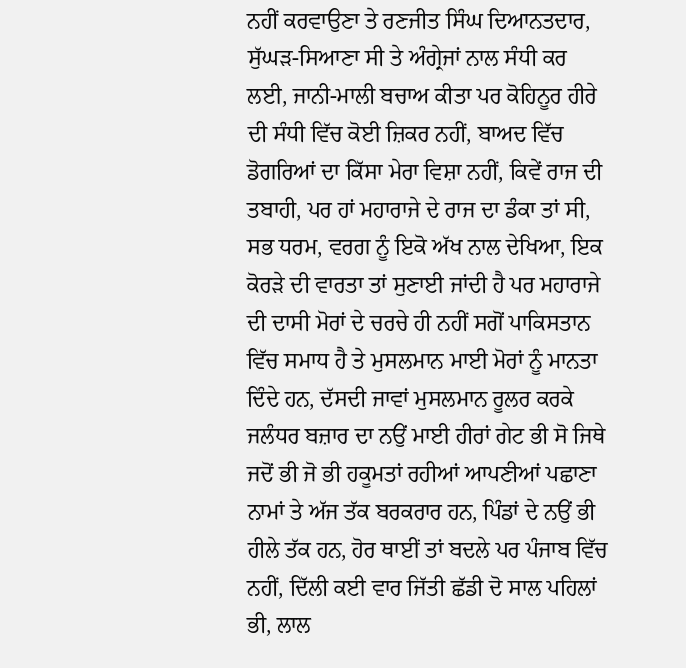ਨਹੀਂ ਕਰਵਾਉਣਾ ਤੇ ਰਣਜੀਤ ਸਿੰਘ ਦਿਆਨਤਦਾਰ, ਸੁੱਘੜ-ਸਿਆਣਾ ਸੀ ਤੇ ਅੰਗ੍ਰੇਜਾਂ ਨਾਲ ਸੰਧੀ ਕਰ ਲਈ, ਜਾਨੀ-ਮਾਲੀ ਬਚਾਅ ਕੀਤਾ ਪਰ ਕੋਹਿਨੂਰ ਹੀਰੇ ਦੀ ਸੰਧੀ ਵਿੱਚ ਕੋਈ ਜ਼ਿਕਰ ਨਹੀਂ, ਬਾਅਦ ਵਿੱਚ ਡੋਗਰਿਆਂ ਦਾ ਕਿੱਸਾ ਮੇਰਾ ਵਿਸ਼ਾ ਨਹੀਂ, ਕਿਵੇਂ ਰਾਜ ਦੀ ਤਬਾਹੀ, ਪਰ ਹਾਂ ਮਹਾਰਾਜੇ ਦੇ ਰਾਜ ਦਾ ਡੰਕਾ ਤਾਂ ਸੀ, ਸਭ ਧਰਮ, ਵਰਗ ਨੂੰ ਇਕੋ ਅੱਖ ਨਾਲ ਦੇਖਿਆ, ਇਕ ਕੋਰੜੇ ਦੀ ਵਾਰਤਾ ਤਾਂ ਸੁਣਾਈ ਜਾਂਦੀ ਹੈ ਪਰ ਮਹਾਰਾਜੇ ਦੀ ਦਾਸੀ ਮੋਰਾਂ ਦੇ ਚਰਚੇ ਹੀ ਨਹੀਂ ਸਗੋਂ ਪਾਕਿਸਤਾਨ ਵਿੱਚ ਸਮਾਧ ਹੈ ਤੇ ਮੁਸਲਮਾਨ ਮਾਈ ਮੋਰਾਂ ਨੂੰ ਮਾਨਤਾ ਦਿੰਦੇ ਹਨ, ਦੱਸਦੀ ਜਾਵਾਂ ਮੁਸਲਮਾਨ ਰੂਲਰ ਕਰਕੇ ਜਲੰਧਰ ਬਜ਼ਾਰ ਦਾ ਨਉਂ ਮਾਈ ਹੀਰਾਂ ਗੇਟ ਭੀ ਸੋ ਜਿਥੇ ਜਦੋਂ ਭੀ ਜੋ ਭੀ ਹਕੂਮਤਾਂ ਰਹੀਆਂ ਆਪਣੀਆਂ ਪਛਾਣਾ ਨਾਮਾਂ ਤੇ ਅੱਜ ਤੱਕ ਬਰਕਰਾਰ ਹਨ, ਪਿੰਡਾਂ ਦੇ ਨਉਂ ਭੀ ਹੀਲੇ ਤੱਕ ਹਨ, ਹੋਰ ਥਾਈਂ ਤਾਂ ਬਦਲੇ ਪਰ ਪੰਜਾਬ ਵਿੱਚ ਨਹੀਂ, ਦਿੱਲੀ ਕਈ ਵਾਰ ਜਿੱਤੀ ਛੱਡੀ ਦੋ ਸਾਲ ਪਹਿਲਾਂ ਭੀ, ਲਾਲ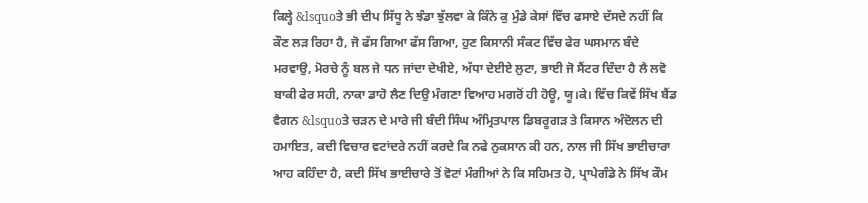ਕਿਲ੍ਹੇ &lsquoਤੇ ਭੀ ਦੀਪ ਸਿੱਧੂ ਨੇ ਝੰਡਾ ਝੁੱਲਵਾ ਕੇ ਕਿੰਨੇ ਕੁ ਮੁੰਡੇ ਕੇਸਾਂ ਵਿੱਚ ਫਸਾਏ ਦੱਸਦੇ ਨਹੀਂ ਕਿ ਕੌਣ ਲੜ ਰਿਹਾ ਹੈ, ਜੋ ਫੱਸ ਗਿਆ ਫੱਸ ਗਿਆ, ਹੁਣ ਕਿਸਾਨੀ ਸੰਕਟ ਵਿੱਚ ਫੇਰ ਘਸਮਾਨ ਬੰਦੇ ਮਰਵਾਉ, ਮੋਰਚੇ ਨੂੰ ਬਲ ਜੇ ਧਨ ਜਾਂਦਾ ਦੇਖੀਏ, ਅੱਧਾ ਦੇਈਏ ਲੁਟਾ, ਭਾਈ ਜੋ ਸੈਂਟਰ ਦਿੰਦਾ ਹੈ ਲੈ ਲਵੋ ਬਾਕੀ ਫੇਰ ਸਹੀ, ਨਾਕਾ ਡਾਹੋ ਲੈਣ ਦਿਉ ਮੰਗਣਾ ਵਿਆਹ ਮਗਰੋਂ ਹੀ ਹੋਊ, ਯੂ।ਕੇ। ਵਿੱਚ ਕਿਵੇਂ ਸਿੱਖ ਬੈਂਡ ਵੈਗਨ &lsquoਤੇ ਚੜਨ ਦੇ ਮਾਰੇ ਜੀ ਬੰਦੀ ਸਿੰਘ ਅੰਮ੍ਰਿਤਪਾਲ ਡਿਬਰੂਗੜ ਤੇ ਕਿਸਾਨ ਅੰਦੋਲਨ ਦੀ ਹਮਾਇਤ, ਕਦੀ ਵਿਚਾਰ ਵਟਾਂਦਰੇ ਨਹੀਂ ਕਰਦੇ ਕਿ ਨਫੇ ਨੁਕਸਾਨ ਕੀ ਹਨ, ਨਾਲ ਜੀ ਸਿੱਖ ਭਾਈਚਾਰਾ ਆਹ ਕਹਿੰਦਾ ਹੈ, ਕਦੀ ਸਿੱਖ ਭਾਈਚਾਰੇ ਤੋਂ ਵੋਟਾਂ ਮੰਗੀਆਂ ਨੇ ਕਿ ਸਹਿਮਤ ਹੋ, ਪ੍ਰਾਪੇਗੰਡੇ ਨੇ ਸਿੱਖ ਕੌਮ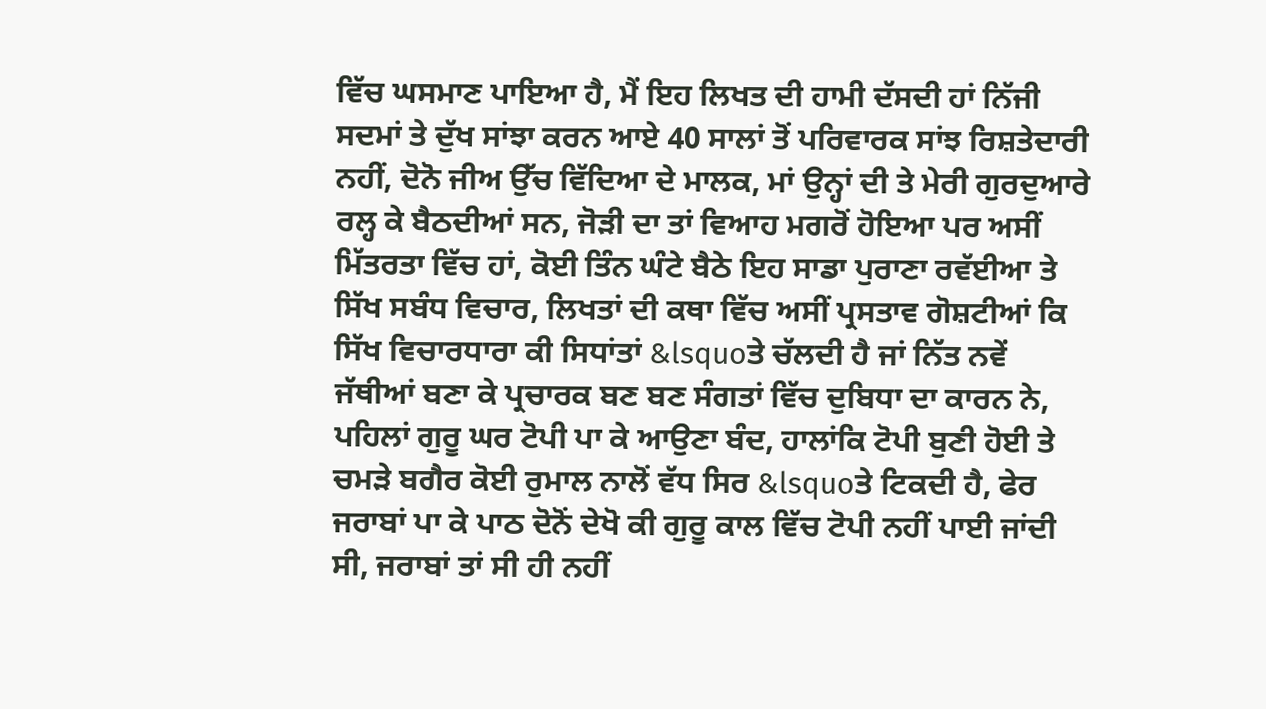ਵਿੱਚ ਘਸਮਾਣ ਪਾਇਆ ਹੈ, ਮੈਂ ਇਹ ਲਿਖਤ ਦੀ ਹਾਮੀ ਦੱਸਦੀ ਹਾਂ ਨਿੱਜੀ ਸਦਮਾਂ ਤੇ ਦੁੱਖ ਸਾਂਝਾ ਕਰਨ ਆਏ 40 ਸਾਲਾਂ ਤੋਂ ਪਰਿਵਾਰਕ ਸਾਂਝ ਰਿਸ਼ਤੇਦਾਰੀ ਨਹੀਂ, ਦੋਨੋ ਜੀਅ ਉੱਚ ਵਿੱਦਿਆ ਦੇ ਮਾਲਕ, ਮਾਂ ਉਨ੍ਹਾਂ ਦੀ ਤੇ ਮੇਰੀ ਗੁਰਦੁਆਰੇ ਰਲ੍ਹ ਕੇ ਬੈਠਦੀਆਂ ਸਨ, ਜੋੜੀ ਦਾ ਤਾਂ ਵਿਆਹ ਮਗਰੋਂ ਹੋਇਆ ਪਰ ਅਸੀਂ ਮਿੱਤਰਤਾ ਵਿੱਚ ਹਾਂ, ਕੋਈ ਤਿੰਨ ਘੰਟੇ ਬੈਠੇ ਇਹ ਸਾਡਾ ਪੁਰਾਣਾ ਰਵੱਈਆ ਤੇ ਸਿੱਖ ਸਬੰਧ ਵਿਚਾਰ, ਲਿਖਤਾਂ ਦੀ ਕਥਾ ਵਿੱਚ ਅਸੀਂ ਪ੍ਰਸਤਾਵ ਗੋਸ਼ਟੀਆਂ ਕਿ ਸਿੱਖ ਵਿਚਾਰਧਾਰਾ ਕੀ ਸਿਧਾਂਤਾਂ &lsquoਤੇ ਚੱਲਦੀ ਹੈ ਜਾਂ ਨਿੱਤ ਨਵੇਂ ਜੱਥੀਆਂ ਬਣਾ ਕੇ ਪ੍ਰਚਾਰਕ ਬਣ ਬਣ ਸੰਗਤਾਂ ਵਿੱਚ ਦੁਬਿਧਾ ਦਾ ਕਾਰਨ ਨੇ, ਪਹਿਲਾਂ ਗੁਰੂ ਘਰ ਟੋਪੀ ਪਾ ਕੇ ਆਉਣਾ ਬੰਦ, ਹਾਲਾਂਕਿ ਟੋਪੀ ਬੁਣੀ ਹੋਈ ਤੇ ਚਮੜੇ ਬਗੈਰ ਕੋਈ ਰੁਮਾਲ ਨਾਲੋਂ ਵੱਧ ਸਿਰ &lsquoਤੇ ਟਿਕਦੀ ਹੈ, ਫੇਰ ਜਰਾਬਾਂ ਪਾ ਕੇ ਪਾਠ ਦੋਨੋਂ ਦੇਖੋ ਕੀ ਗੁਰੂ ਕਾਲ ਵਿੱਚ ਟੋਪੀ ਨਹੀਂ ਪਾਈ ਜਾਂਦੀ ਸੀ, ਜਰਾਬਾਂ ਤਾਂ ਸੀ ਹੀ ਨਹੀਂ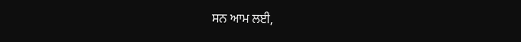ਸਨ ਆਮ ਲਈ,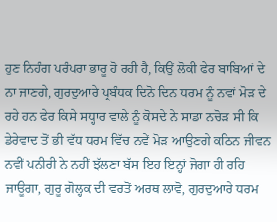ਹੁਣ ਨਿਹੰਗ ਪਰੰਪਰਾ ਭਾਰੂ ਹੋ ਰਹੀ ਹੈ, ਕਿਉਂ ਲੋਕੀ ਫੇਰ ਬਾਬਿਆਂ ਦੇ ਨਾ ਜਾਣਗੇ, ਗੁਰਦੁਆਰੇ ਪ੍ਰਬੰਧਕ ਦਿਨੋ ਦਿਨ ਧਰਮ ਨੂੰ ਨਵਾਂ ਮੋੜ ਦੇ ਰਹੇ ਹਨ ਫੇਰ ਕਿਸੇ ਸਧ੍ਹਾਰ ਵਾਲੇ ਨੂੰ ਕੋਸਦੇ ਨੇ ਸਾਡਾ ਨਚੋੜ ਸੀ ਕਿ ਡੇਰੇਵਾਦ ਤੋਂ ਭੀ ਵੱਧ ਧਰਮ ਵਿੱਚ ਨਵੇਂ ਮੋੜ ਆਉਣਗੇ ਕਠਿਨ ਜੀਵਨ ਨਵੀਂ ਪਨੀਰੀ ਨੇ ਨਹੀਂ ਝੱਲਣਾ ਬੱਸ ਇਹ ਇਨ੍ਹਾਂ ਜੋਗਾ ਹੀ ਰਹਿ ਜਾਊਗਾ, ਗੁਰੂ ਗੋਲ੍ਹਕ ਦੀ ਵਰਤੋਂ ਅਰਥ ਲਾਵੋ, ਗੁਰਦੁਆਰੇ ਧਰਮ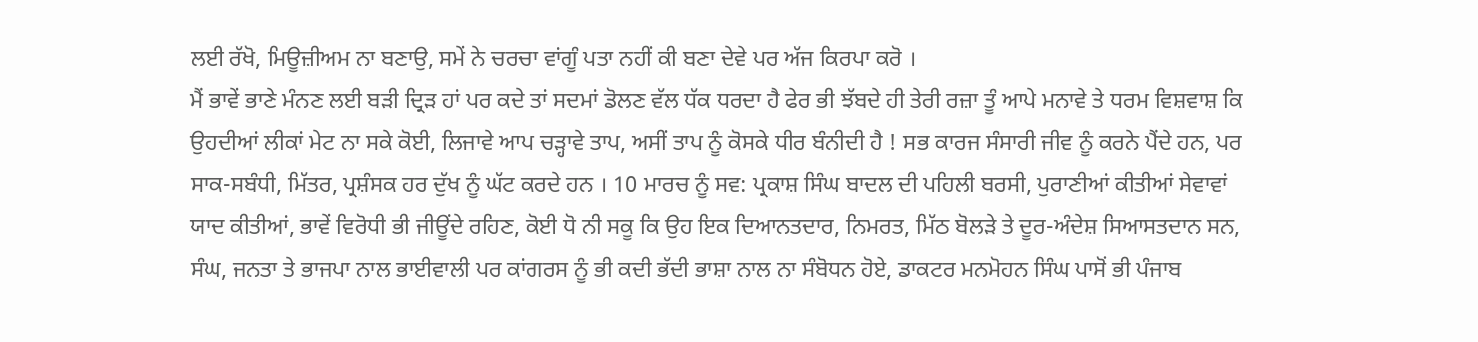ਲਈ ਰੱਖੋ, ਮਿਊਜ਼ੀਅਮ ਨਾ ਬਣਾਉ, ਸਮੇਂ ਨੇ ਚਰਚਾ ਵਾਂਗੂੰ ਪਤਾ ਨਹੀਂ ਕੀ ਬਣਾ ਦੇਵੇ ਪਰ ਅੱਜ ਕਿਰਪਾ ਕਰੋ ।
ਮੈਂ ਭਾਵੇਂ ਭਾਣੇ ਮੰਨਣ ਲਈ ਬੜੀ ਦ੍ਰਿੜ ਹਾਂ ਪਰ ਕਦੇ ਤਾਂ ਸਦਮਾਂ ਡੋਲਣ ਵੱਲ ਧੱਕ ਧਰਦਾ ਹੈ ਫੇਰ ਭੀ ਝੱਬਦੇ ਹੀ ਤੇਰੀ ਰਜ਼ਾ ਤੂੰ ਆਪੇ ਮਨਾਵੇ ਤੇ ਧਰਮ ਵਿਸ਼ਵਾਸ਼ ਕਿ ਉਹਦੀਆਂ ਲੀਕਾਂ ਮੇਟ ਨਾ ਸਕੇ ਕੋਈ, ਲਿਜਾਵੇ ਆਪ ਚੜ੍ਹਾਵੇ ਤਾਪ, ਅਸੀਂ ਤਾਪ ਨੂੰ ਕੋਸਕੇ ਧੀਰ ਬੰਨੀਦੀ ਹੈ ! ਸਭ ਕਾਰਜ ਸੰਸਾਰੀ ਜੀਵ ਨੂੰ ਕਰਨੇ ਪੈਂਦੇ ਹਨ, ਪਰ ਸਾਕ-ਸਬੰਧੀ, ਮਿੱਤਰ, ਪ੍ਰਸ਼ੰਸਕ ਹਰ ਦੁੱਖ ਨੂੰ ਘੱਟ ਕਰਦੇ ਹਨ । 10 ਮਾਰਚ ਨੂੰ ਸਵ: ਪ੍ਰਕਾਸ਼ ਸਿੰਘ ਬਾਦਲ ਦੀ ਪਹਿਲੀ ਬਰਸੀ, ਪੁਰਾਣੀਆਂ ਕੀਤੀਆਂ ਸੇਵਾਵਾਂ ਯਾਦ ਕੀਤੀਆਂ, ਭਾਵੇਂ ਵਿਰੋਧੀ ਭੀ ਜੀਊਂਦੇ ਰਹਿਣ, ਕੋਈ ਧੋ ਨੀ ਸਕੂ ਕਿ ਉਹ ਇਕ ਦਿਆਨਤਦਾਰ, ਨਿਮਰਤ, ਮਿੱਠ ਬੋਲੜੇ ਤੇ ਦੂਰ-ਅੰਦੇਸ਼ ਸਿਆਸਤਦਾਨ ਸਨ, ਸੰਘ, ਜਨਤਾ ਤੇ ਭਾਜਪਾ ਨਾਲ ਭਾਈਵਾਲੀ ਪਰ ਕਾਂਗਰਸ ਨੂੰ ਭੀ ਕਦੀ ਭੱਦੀ ਭਾਸ਼ਾ ਨਾਲ ਨਾ ਸੰਬੋਧਨ ਹੋਏ, ਡਾਕਟਰ ਮਨਮੋਹਨ ਸਿੰਘ ਪਾਸੋਂ ਭੀ ਪੰਜਾਬ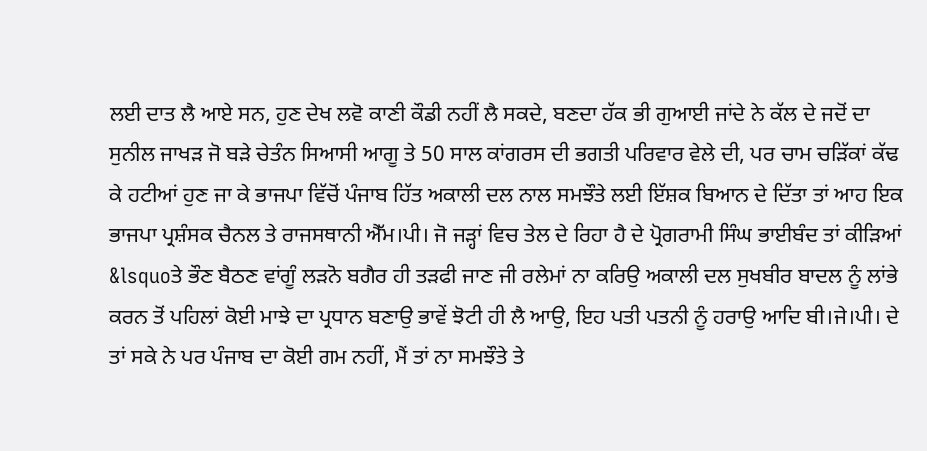ਲਈ ਦਾਤ ਲੈ ਆਏ ਸਨ, ਹੁਣ ਦੇਖ ਲਵੋ ਕਾਣੀ ਕੌਡੀ ਨਹੀਂ ਲੈ ਸਕਦੇ, ਬਣਦਾ ਹੱਕ ਭੀ ਗੁਆਈ ਜਾਂਦੇ ਨੇ ਕੱਲ ਦੇ ਜਦੋਂ ਦਾ ਸੁਨੀਲ ਜਾਖੜ ਜੋ ਬੜੇ ਚੇਤੰਨ ਸਿਆਸੀ ਆਗੂ ਤੇ 50 ਸਾਲ ਕਾਂਗਰਸ ਦੀ ਭਗਤੀ ਪਰਿਵਾਰ ਵੇਲੇ ਦੀ, ਪਰ ਚਾਮ ਚੜਿੱਕਾਂ ਕੱਢ ਕੇ ਹਟੀਆਂ ਹੁਣ ਜਾ ਕੇ ਭਾਜਪਾ ਵਿੱਚੋਂ ਪੰਜਾਬ ਹਿੱਤ ਅਕਾਲੀ ਦਲ ਨਾਲ ਸਮਝੌਤੇ ਲਈ ਇੱਸ਼ਕ ਬਿਆਨ ਦੇ ਦਿੱਤਾ ਤਾਂ ਆਹ ਇਕ ਭਾਜਪਾ ਪ੍ਰਸ਼ੰਸਕ ਚੈਨਲ ਤੇ ਰਾਜਸਥਾਨੀ ਐੱਮ।ਪੀ। ਜੋ ਜੜ੍ਹਾਂ ਵਿਚ ਤੇਲ ਦੇ ਰਿਹਾ ਹੈ ਦੇ ਪ੍ਰੋਗਰਾਮੀ ਸਿੰਘ ਭਾਈਬੰਦ ਤਾਂ ਕੀੜਿਆਂ &lsquoਤੇ ਭੌਣ ਬੈਠਣ ਵਾਂਗੂੰ ਲੜਨੋ ਬਗੈਰ ਹੀ ਤੜਫੀ ਜਾਣ ਜੀ ਰਲੇਮਾਂ ਨਾ ਕਰਿਉ ਅਕਾਲੀ ਦਲ ਸੁਖਬੀਰ ਬਾਦਲ ਨੂੰ ਲਾਂਭੇ ਕਰਨ ਤੋਂ ਪਹਿਲਾਂ ਕੋਈ ਮਾਝੇ ਦਾ ਪ੍ਰਧਾਨ ਬਣਾਉ ਭਾਵੇਂ ਝੋਟੀ ਹੀ ਲੈ ਆਉ, ਇਹ ਪਤੀ ਪਤਨੀ ਨੂੰ ਹਰਾਉ ਆਦਿ ਬੀ।ਜੇ।ਪੀ। ਦੇ ਤਾਂ ਸਕੇ ਨੇ ਪਰ ਪੰਜਾਬ ਦਾ ਕੋਈ ਗਮ ਨਹੀਂ, ਮੈਂ ਤਾਂ ਨਾ ਸਮਝੌਤੇ ਤੇ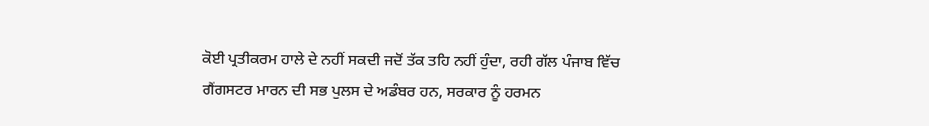ਕੋਈ ਪ੍ਰਤੀਕਰਮ ਹਾਲੇ ਦੇ ਨਹੀਂ ਸਕਦੀ ਜਦੋਂ ਤੱਕ ਤਹਿ ਨਹੀਂ ਹੁੰਦਾ, ਰਹੀ ਗੱਲ ਪੰਜਾਬ ਵਿੱਚ ਗੈਂਗਸਟਰ ਮਾਰਨ ਦੀ ਸਭ ਪੁਲਸ ਦੇ ਅਡੰਬਰ ਹਨ, ਸਰਕਾਰ ਨੂੰ ਹਰਮਨ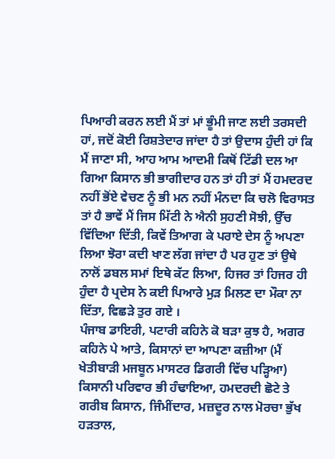ਪਿਆਰੀ ਕਰਨ ਲਈ ਮੈਂ ਤਾਂ ਮਾਂ ਭੂੰਮੀ ਜਾਣ ਲਈ ਤਰਸਦੀ ਹਾਂ, ਜਦੋਂ ਕੋਈ ਰਿਸ਼ਤੇਦਾਰ ਜਾਂਦਾ ਹੈ ਤਾਂ ਉਦਾਸ ਹੁੰਦੀ ਹਾਂ ਕਿ ਮੈਂ ਜਾਣਾ ਸੀ, ਆਹ ਆਮ ਆਦਮੀ ਕਿਥੋਂ ਟਿੱਡੀ ਦਲ ਆ ਗਿਆ ਕਿਸਾਨ ਭੀ ਭਾਗੀਦਾਰ ਹਨ ਤਾਂ ਹੀ ਤਾਂ ਮੈਂ ਹਮਦਰਦ ਨਹੀਂ ਭੋਂਏ ਵੇਚਣ ਨੂੰ ਭੀ ਮਨ ਨਹੀਂ ਮੰਨਦਾ ਕਿ ਚਲੋ ਵਿਰਾਸਤ ਤਾਂ ਹੈ ਭਾਵੇਂ ਮੈਂ ਜਿਸ ਮਿੱਟੀ ਨੇ ਐਨੀ ਸੁਹਣੀ ਸੋਝੀ, ਉੱਚ ਵਿੱਦਿਆ ਦਿੱਤੀ, ਕਿਵੇਂ ਤਿਆਗ ਕੇ ਪਰਾਏ ਦੇਸ ਨੂੰ ਅਪਣਾ ਲਿਆ ਝੋਰਾ ਕਦੀ ਖਾਣ ਲੱਗ ਜਾਂਦਾ ਹੈ ਪਰ ਹੁਣ ਤਾਂ ਉਥੇ ਨਾਲੋਂ ਡਬਲ ਸਮਾਂ ਇਥੇ ਕੱਟ ਲਿਆ, ਹਿਜਰ ਤਾਂ ਹਿਜਰ ਹੀ ਹੁੰਦਾ ਹੈ ਪ੍ਰਦੇਸ ਨੇ ਕਈ ਪਿਆਰੇ ਮੁੜ ਮਿਲਣ ਦਾ ਮੌਕਾ ਨਾ ਦਿੱਤਾ, ਵਿਛੜੇ ਤੁਰ ਗਏ ।
ਪੰਜਾਬ ਡਾਇਰੀ, ਪਟਾਰੀ ਕਹਿਨੇ ਕੋ ਬੜਾ ਕੁਝ ਹੈ, ਅਗਰ ਕਹਿਨੇ ਪੇ ਆਤੇ, ਕਿਸਾਨਾਂ ਦਾ ਆਪਣਾ ਕਜ਼ੀਆ (ਮੈਂ ਖੇਤੀਬਾੜੀ ਮਜਬੂਨ ਮਾਸਟਰ ਡਿਗਰੀ ਵਿੱਚ ਪੜ੍ਹਿਆ) ਕਿਸਾਨੀ ਪਰਿਵਾਰ ਭੀ ਹੰਢਾਇਆ, ਹਮਦਰਦੀ ਛੋਟੇ ਤੇ ਗਰੀਬ ਕਿਸਾਨ, ਜਿੰਮੀਂਦਾਰ, ਮਜ਼ਦੂਰ ਨਾਲ ਮੋਰਚਾ ਭੁੱਖ ਹੜਤਾਲ,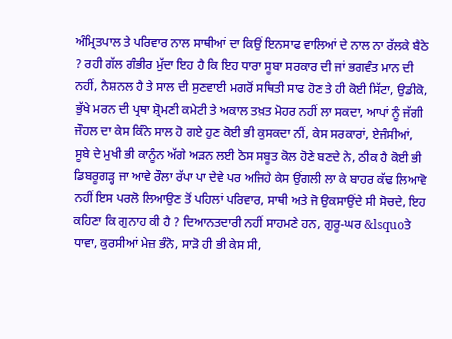ਅੰਮ੍ਰਿਤਪਾਲ ਤੇ ਪਰਿਵਾਰ ਨਾਲ ਸਾਥੀਆਂ ਦਾ ਕਿਉਂ ਇਨਸਾਫ ਵਾਲਿਆਂ ਦੇ ਨਾਲ ਨਾ ਰੱਲਕੇ ਬੈਠੇ ? ਰਹੀ ਗੱਲ ਗੰਭੀਰ ਮੁੱਦਾ ਇਹ ਹੈ ਕਿ ਇਹ ਧਾਰਾ ਸੂਬਾ ਸਰਕਾਰ ਦੀ ਜਾਂ ਭਗਵੰਤ ਮਾਨ ਦੀ ਨਹੀਂ, ਨੈਸ਼ਨਲ ਹੈ ਤੇ ਸਾਲ ਦੀ ਸੁਣਵਾਈ ਮਗਰੋਂ ਸਥਿਤੀ ਸਾਫ ਹੋਣ ਤੇ ਹੀ ਕੋਈ ਸਿੱਟਾ, ਉਡੀਕੋ, ਭੁੱਖੇ ਮਰਨ ਦੀ ਪ੍ਰਥਾ ਸ਼੍ਰੋਮਣੀ ਕਮੇਟੀ ਤੇ ਅਕਾਲ ਤਖ਼ਤ ਮੋਹਰ ਨਹੀਂ ਲਾ ਸਕਦਾ, ਆਪਾਂ ਨੂੰ ਜੱਗੀ ਜੌਹਲ ਦਾ ਕੇਸ ਕਿੰਨੇ ਸਾਲ ਹੋ ਗਏ ਹੁਣ ਕੋਈ ਭੀ ਕੁਸਕਦਾ ਨੀਂ, ਕੇਸ ਸਰਕਾਰਾਂ, ਏਜੰਸੀਆਂ, ਸੂਬੇ ਦੇ ਮੁਖੀ ਭੀ ਕਾਨੂੰਨ ਅੱਗੇ ਅੜਨ ਲਈ ਠੋਸ ਸਬੂਤ ਕੋਲ ਹੋਣੇ ਬਣਦੇ ਨੇ, ਠੀਕ ਹੈ ਕੋਈ ਭੀ ਡਿਬਰੂਗੜ੍ਹ ਜਾ ਆਵੇ ਰੌਲਾ ਰੱਪਾ ਪਾ ਦੇਵੇ ਪਰ ਅਜਿਹੇ ਕੇਸ ਉਂਗਲੀ ਲਾ ਕੇ ਬਾਹਰ ਕੱਢ ਲਿਆਵੋ ਨਹੀਂ ਇਸ ਪਰਲੋ ਲਿਆਉਣ ਤੋਂ ਪਹਿਲਾਂ ਪਰਿਵਾਰ, ਸਾਥੀ ਅਤੇ ਜੋ ਉਕਸਾਉਂਦੇ ਸੀ ਸੋਚਦੇ, ਇਹ ਕਹਿਣਾ ਕਿ ਗੁਨਾਹ ਕੀ ਹੈ ? ਦਿਆਨਤਦਾਰੀ ਨਹੀਂ ਸਾਹਮਣੇ ਹਨ, ਗੁਰੂ-ਘਰ &lsquoਤੇ ਧਾਵਾ, ਕੁਰਸੀਆਂ ਮੇਜ਼ ਭੰਨੋ, ਸਾੜੋ ਹੀ ਭੀ ਕੇਸ ਸੀ,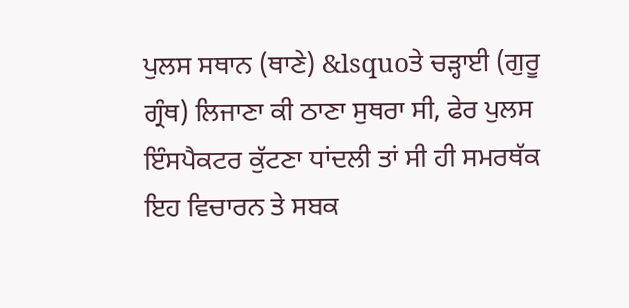ਪੁਲਸ ਸਥਾਨ (ਥਾਣੇ) &lsquoਤੇ ਚੜ੍ਹਾਈ (ਗੁਰੂ ਗ੍ਰੰਥ) ਲਿਜਾਣਾ ਕੀ ਠਾਣਾ ਸੁਥਰਾ ਸੀ, ਫੇਰ ਪੁਲਸ ਇੰਸਪੈਕਟਰ ਕੁੱਟਣਾ ਧਾਂਦਲੀ ਤਾਂ ਸੀ ਹੀ ਸਮਰਥੱਕ ਇਹ ਵਿਚਾਰਨ ਤੇ ਸਬਕ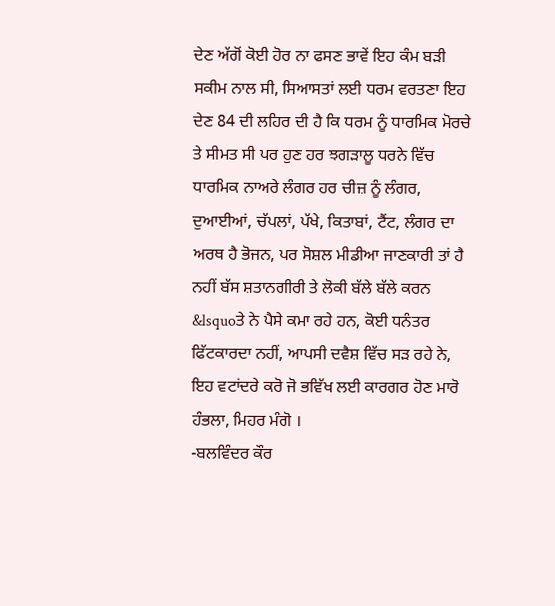ਦੇਣ ਅੱਗੋਂ ਕੋਈ ਹੋਰ ਨਾ ਫਸਣ ਭਾਵੇਂ ਇਹ ਕੰਮ ਬੜੀ ਸਕੀਮ ਨਾਲ ਸੀ, ਸਿਆਸਤਾਂ ਲਈ ਧਰਮ ਵਰਤਣਾ ਇਹ ਦੇਣ 84 ਦੀ ਲਹਿਰ ਦੀ ਹੈ ਕਿ ਧਰਮ ਨੂੰ ਧਾਰਮਿਕ ਮੋਰਚੇ ਤੇ ਸੀਮਤ ਸੀ ਪਰ ਹੁਣ ਹਰ ਝਗੜਾਲੂ ਧਰਨੇ ਵਿੱਚ ਧਾਰਮਿਕ ਨਾਅਰੇ ਲੰਗਰ ਹਰ ਚੀਜ਼ ਨੂੰ ਲੰਗਰ, ਦੁਆਈਆਂ, ਚੱਪਲਾਂ, ਪੱਖੇ, ਕਿਤਾਬਾਂ, ਟੈਂਟ, ਲੰਗਰ ਦਾ ਅਰਥ ਹੈ ਭੋਜਨ, ਪਰ ਸੋਸ਼ਲ ਮੀਡੀਆ ਜਾਣਕਾਰੀ ਤਾਂ ਹੈ ਨਹੀਂ ਬੱਸ ਸ਼ਤਾਨਗੀਰੀ ਤੇ ਲੋਕੀ ਬੱਲੇ ਬੱਲੇ ਕਰਨ &lsquoਤੇ ਨੇ ਪੈਸੇ ਕਮਾ ਰਹੇ ਹਨ, ਕੋਈ ਧਨੰਤਰ ਫਿੱਟਕਾਰਦਾ ਨਹੀਂ, ਆਪਸੀ ਦਵੈਸ਼ ਵਿੱਚ ਸੜ ਰਹੇ ਨੇ, ਇਹ ਵਟਾਂਦਰੇ ਕਰੋ ਜੋ ਭਵਿੱਖ ਲਈ ਕਾਰਗਰ ਹੋਣ ਮਾਰੋ ਹੰਭਲਾ, ਮਿਹਰ ਮੰਗੋ ।
-ਬਲਵਿੰਦਰ ਕੌਰ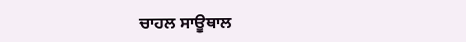ਚਾਹਲ ਸਾਊਥਾਲ